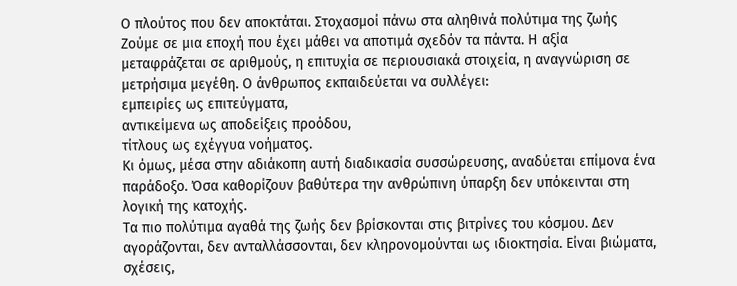Ο πλούτος που δεν αποκτάται. Στοχασμοί πάνω στα αληθινά πολύτιμα της ζωής
Ζούμε σε μια εποχή που έχει μάθει να αποτιμά σχεδόν τα πάντα. Η αξία μεταφράζεται σε αριθμούς, η επιτυχία σε περιουσιακά στοιχεία, η αναγνώριση σε μετρήσιμα μεγέθη. Ο άνθρωπος εκπαιδεύεται να συλλέγει:
εμπειρίες ως επιτεύγματα,
αντικείμενα ως αποδείξεις προόδου,
τίτλους ως εχέγγυα νοήματος.
Κι όμως, μέσα στην αδιάκοπη αυτή διαδικασία συσσώρευσης, αναδύεται επίμονα ένα παράδοξο. Όσα καθορίζουν βαθύτερα την ανθρώπινη ύπαρξη δεν υπόκεινται στη λογική της κατοχής.
Τα πιο πολύτιμα αγαθά της ζωής δεν βρίσκονται στις βιτρίνες του κόσμου. Δεν αγοράζονται, δεν ανταλλάσσονται, δεν κληρονομούνται ως ιδιοκτησία. Είναι βιώματα, σχέσεις,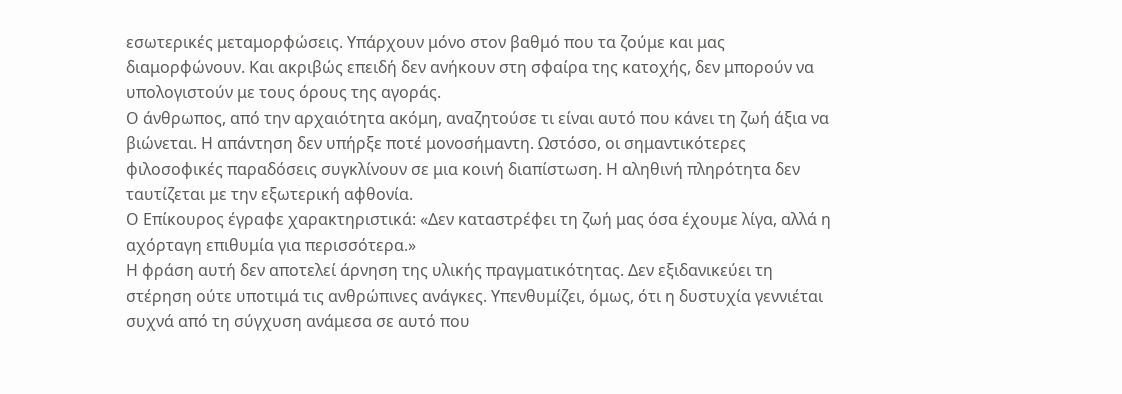εσωτερικές μεταμορφώσεις. Υπάρχουν μόνο στον βαθμό που τα ζούμε και μας διαμορφώνουν. Και ακριβώς επειδή δεν ανήκουν στη σφαίρα της κατοχής, δεν μπορούν να υπολογιστούν με τους όρους της αγοράς.
Ο άνθρωπος, από την αρχαιότητα ακόμη, αναζητούσε τι είναι αυτό που κάνει τη ζωή άξια να βιώνεται. Η απάντηση δεν υπήρξε ποτέ μονοσήμαντη. Ωστόσο, οι σημαντικότερες φιλοσοφικές παραδόσεις συγκλίνουν σε μια κοινή διαπίστωση. Η αληθινή πληρότητα δεν ταυτίζεται με την εξωτερική αφθονία.
Ο Επίκουρος έγραφε χαρακτηριστικά: «Δεν καταστρέφει τη ζωή μας όσα έχουμε λίγα, αλλά η αχόρταγη επιθυμία για περισσότερα.»
Η φράση αυτή δεν αποτελεί άρνηση της υλικής πραγματικότητας. Δεν εξιδανικεύει τη στέρηση ούτε υποτιμά τις ανθρώπινες ανάγκες. Υπενθυμίζει, όμως, ότι η δυστυχία γεννιέται συχνά από τη σύγχυση ανάμεσα σε αυτό που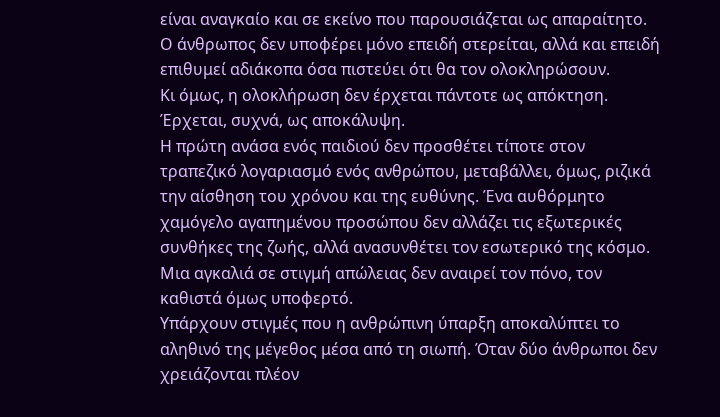είναι αναγκαίο και σε εκείνο που παρουσιάζεται ως απαραίτητο. Ο άνθρωπος δεν υποφέρει μόνο επειδή στερείται, αλλά και επειδή επιθυμεί αδιάκοπα όσα πιστεύει ότι θα τον ολοκληρώσουν.
Κι όμως, η ολοκλήρωση δεν έρχεται πάντοτε ως απόκτηση. Έρχεται, συχνά, ως αποκάλυψη.
Η πρώτη ανάσα ενός παιδιού δεν προσθέτει τίποτε στον τραπεζικό λογαριασμό ενός ανθρώπου, μεταβάλλει, όμως, ριζικά την αίσθηση του χρόνου και της ευθύνης. Ένα αυθόρμητο χαμόγελο αγαπημένου προσώπου δεν αλλάζει τις εξωτερικές συνθήκες της ζωής, αλλά ανασυνθέτει τον εσωτερικό της κόσμο. Μια αγκαλιά σε στιγμή απώλειας δεν αναιρεί τον πόνο, τον καθιστά όμως υποφερτό.
Υπάρχουν στιγμές που η ανθρώπινη ύπαρξη αποκαλύπτει το αληθινό της μέγεθος μέσα από τη σιωπή. Όταν δύο άνθρωποι δεν χρειάζονται πλέον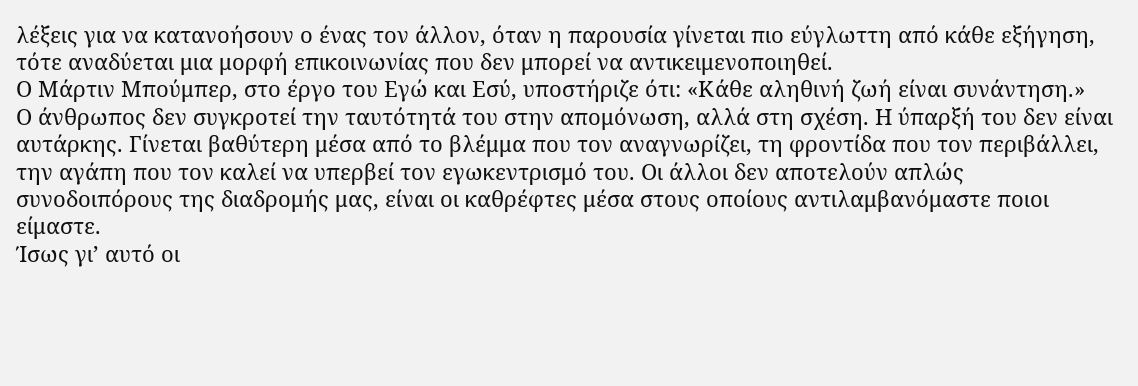λέξεις για να κατανοήσουν ο ένας τον άλλον, όταν η παρουσία γίνεται πιο εύγλωττη από κάθε εξήγηση, τότε αναδύεται μια μορφή επικοινωνίας που δεν μπορεί να αντικειμενοποιηθεί.
Ο Μάρτιν Μπούμπερ, στο έργο του Εγώ και Εσύ, υποστήριζε ότι: «Κάθε αληθινή ζωή είναι συνάντηση.»
Ο άνθρωπος δεν συγκροτεί την ταυτότητά του στην απομόνωση, αλλά στη σχέση. Η ύπαρξή του δεν είναι αυτάρκης. Γίνεται βαθύτερη μέσα από το βλέμμα που τον αναγνωρίζει, τη φροντίδα που τον περιβάλλει, την αγάπη που τον καλεί να υπερβεί τον εγωκεντρισμό του. Οι άλλοι δεν αποτελούν απλώς συνοδοιπόρους της διαδρομής μας, είναι οι καθρέφτες μέσα στους οποίους αντιλαμβανόμαστε ποιοι είμαστε.
Ίσως γι’ αυτό οι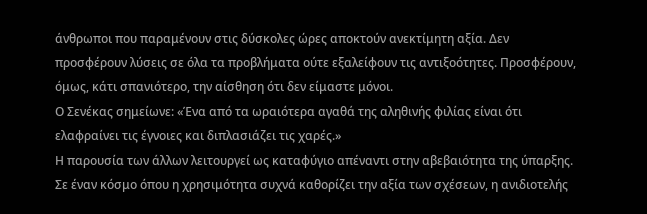άνθρωποι που παραμένουν στις δύσκολες ώρες αποκτούν ανεκτίμητη αξία. Δεν προσφέρουν λύσεις σε όλα τα προβλήματα ούτε εξαλείφουν τις αντιξοότητες. Προσφέρουν, όμως, κάτι σπανιότερο, την αίσθηση ότι δεν είμαστε μόνοι.
Ο Σενέκας σημείωνε: «Ένα από τα ωραιότερα αγαθά της αληθινής φιλίας είναι ότι ελαφραίνει τις έγνοιες και διπλασιάζει τις χαρές.»
Η παρουσία των άλλων λειτουργεί ως καταφύγιο απέναντι στην αβεβαιότητα της ύπαρξης. Σε έναν κόσμο όπου η χρησιμότητα συχνά καθορίζει την αξία των σχέσεων, η ανιδιοτελής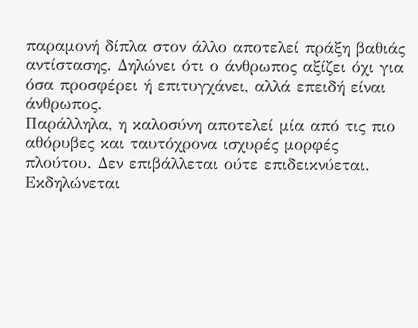παραμονή δίπλα στον άλλο αποτελεί πράξη βαθιάς αντίστασης. Δηλώνει ότι ο άνθρωπος αξίζει όχι για όσα προσφέρει ή επιτυγχάνει, αλλά επειδή είναι άνθρωπος.
Παράλληλα, η καλοσύνη αποτελεί μία από τις πιο αθόρυβες και ταυτόχρονα ισχυρές μορφές πλούτου. Δεν επιβάλλεται ούτε επιδεικνύεται. Εκδηλώνεται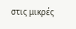στις μικρές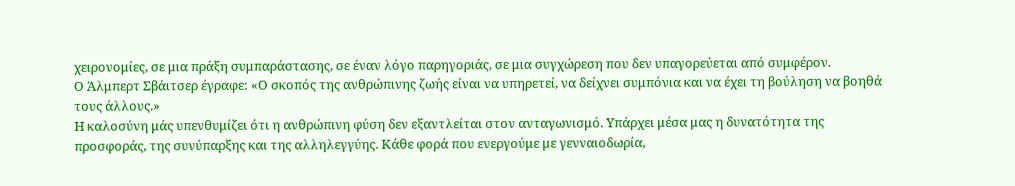χειρονομίες, σε μια πράξη συμπαράστασης, σε έναν λόγο παρηγοριάς, σε μια συγχώρεση που δεν υπαγορεύεται από συμφέρον.
Ο Άλμπερτ Σβάιτσερ έγραφε: «Ο σκοπός της ανθρώπινης ζωής είναι να υπηρετεί, να δείχνει συμπόνια και να έχει τη βούληση να βοηθά τους άλλους.»
Η καλοσύνη μάς υπενθυμίζει ότι η ανθρώπινη φύση δεν εξαντλείται στον ανταγωνισμό. Υπάρχει μέσα μας η δυνατότητα της προσφοράς, της συνύπαρξης και της αλληλεγγύης. Κάθε φορά που ενεργούμε με γενναιοδωρία,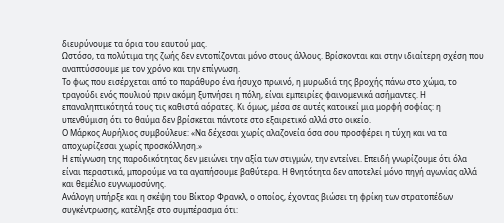διευρύνουμε τα όρια του εαυτού μας.
Ωστόσο, τα πολύτιμα της ζωής δεν εντοπίζονται μόνο στους άλλους. Βρίσκονται και στην ιδιαίτερη σχέση που αναπτύσσουμε με τον χρόνο και την επίγνωση.
Το φως που εισέρχεται από το παράθυρο ένα ήσυχο πρωινό, η μυρωδιά της βροχής πάνω στο χώμα, το τραγούδι ενός πουλιού πριν ακόμη ξυπνήσει η πόλη, είναι εμπειρίες φαινομενικά ασήμαντες. Η επαναληπτικότητά τους τις καθιστά αόρατες. Κι όμως, μέσα σε αυτές κατοικεί μια μορφή σοφίας: η υπενθύμιση ότι το θαύμα δεν βρίσκεται πάντοτε στο εξαιρετικό αλλά στο οικείο.
Ο Μάρκος Αυρήλιος συμβούλευε: «Να δέχεσαι χωρίς αλαζονεία όσα σου προσφέρει η τύχη και να τα αποχωρίζεσαι χωρίς προσκόλληση.»
Η επίγνωση της παροδικότητας δεν μειώνει την αξία των στιγμών, την εντείνει. Επειδή γνωρίζουμε ότι όλα είναι περαστικά, μπορούμε να τα αγαπήσουμε βαθύτερα. Η θνητότητα δεν αποτελεί μόνο πηγή αγωνίας αλλά και θεμέλιο ευγνωμοσύνης.
Ανάλογη υπήρξε και η σκέψη του Βίκτορ Φρανκλ, ο οποίος, έχοντας βιώσει τη φρίκη των στρατοπέδων συγκέντρωσης, κατέληξε στο συμπέρασμα ότι: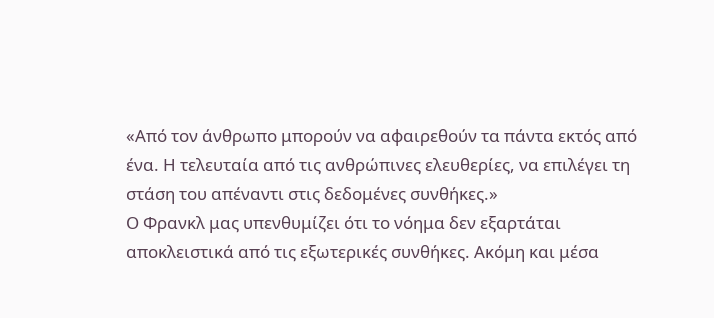«Από τον άνθρωπο μπορούν να αφαιρεθούν τα πάντα εκτός από ένα. Η τελευταία από τις ανθρώπινες ελευθερίες, να επιλέγει τη στάση του απέναντι στις δεδομένες συνθήκες.»
Ο Φρανκλ μας υπενθυμίζει ότι το νόημα δεν εξαρτάται αποκλειστικά από τις εξωτερικές συνθήκες. Ακόμη και μέσα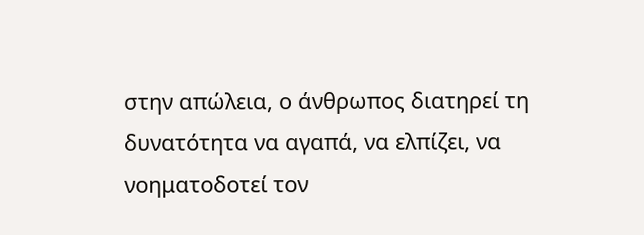στην απώλεια, ο άνθρωπος διατηρεί τη δυνατότητα να αγαπά, να ελπίζει, να νοηματοδοτεί τον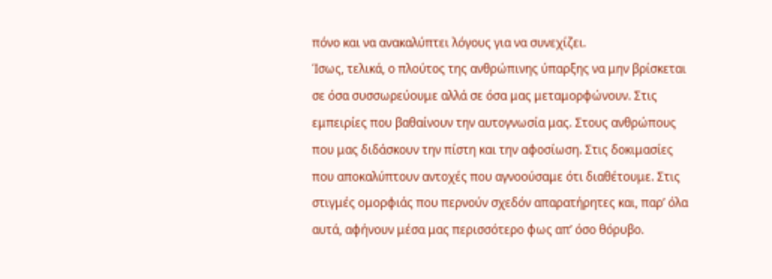πόνο και να ανακαλύπτει λόγους για να συνεχίζει.
Ίσως, τελικά, ο πλούτος της ανθρώπινης ύπαρξης να μην βρίσκεται σε όσα συσσωρεύουμε αλλά σε όσα μας μεταμορφώνουν. Στις εμπειρίες που βαθαίνουν την αυτογνωσία μας. Στους ανθρώπους που μας διδάσκουν την πίστη και την αφοσίωση. Στις δοκιμασίες που αποκαλύπτουν αντοχές που αγνοούσαμε ότι διαθέτουμε. Στις στιγμές ομορφιάς που περνούν σχεδόν απαρατήρητες και, παρ’ όλα αυτά, αφήνουν μέσα μας περισσότερο φως απ’ όσο θόρυβο.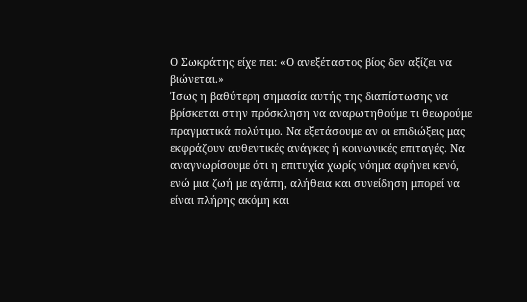Ο Σωκράτης είχε πει: «Ο ανεξέταστος βίος δεν αξίζει να βιώνεται.»
Ίσως η βαθύτερη σημασία αυτής της διαπίστωσης να βρίσκεται στην πρόσκληση να αναρωτηθούμε τι θεωρούμε πραγματικά πολύτιμο. Να εξετάσουμε αν οι επιδιώξεις μας εκφράζουν αυθεντικές ανάγκες ή κοινωνικές επιταγές. Να αναγνωρίσουμε ότι η επιτυχία χωρίς νόημα αφήνει κενό, ενώ μια ζωή με αγάπη, αλήθεια και συνείδηση μπορεί να είναι πλήρης ακόμη και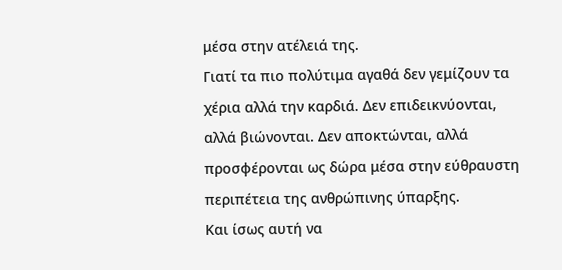μέσα στην ατέλειά της.
Γιατί τα πιο πολύτιμα αγαθά δεν γεμίζουν τα χέρια αλλά την καρδιά. Δεν επιδεικνύονται, αλλά βιώνονται. Δεν αποκτώνται, αλλά προσφέρονται ως δώρα μέσα στην εύθραυστη περιπέτεια της ανθρώπινης ύπαρξης.
Και ίσως αυτή να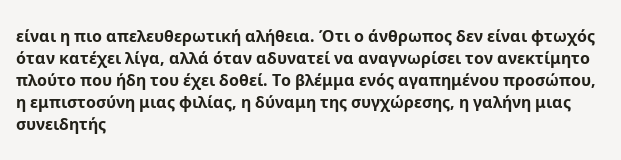είναι η πιο απελευθερωτική αλήθεια. Ότι ο άνθρωπος δεν είναι φτωχός όταν κατέχει λίγα, αλλά όταν αδυνατεί να αναγνωρίσει τον ανεκτίμητο πλούτο που ήδη του έχει δοθεί. Το βλέμμα ενός αγαπημένου προσώπου, η εμπιστοσύνη μιας φιλίας, η δύναμη της συγχώρεσης, η γαλήνη μιας συνειδητής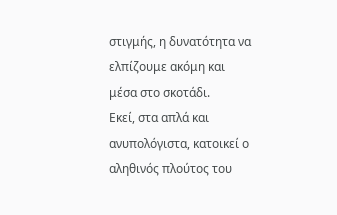στιγμής, η δυνατότητα να ελπίζουμε ακόμη και μέσα στο σκοτάδι.
Εκεί, στα απλά και ανυπολόγιστα, κατοικεί ο αληθινός πλούτος του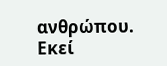ανθρώπου. Εκεί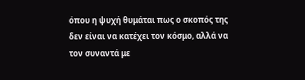όπου η ψυχή θυμάται πως ο σκοπός της δεν είναι να κατέχει τον κόσμο, αλλά να τον συναντά με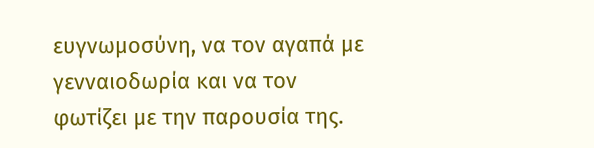ευγνωμοσύνη, να τον αγαπά με γενναιοδωρία και να τον φωτίζει με την παρουσία της.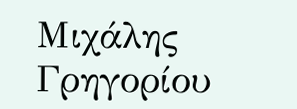Μιχάλης Γρηγορίου